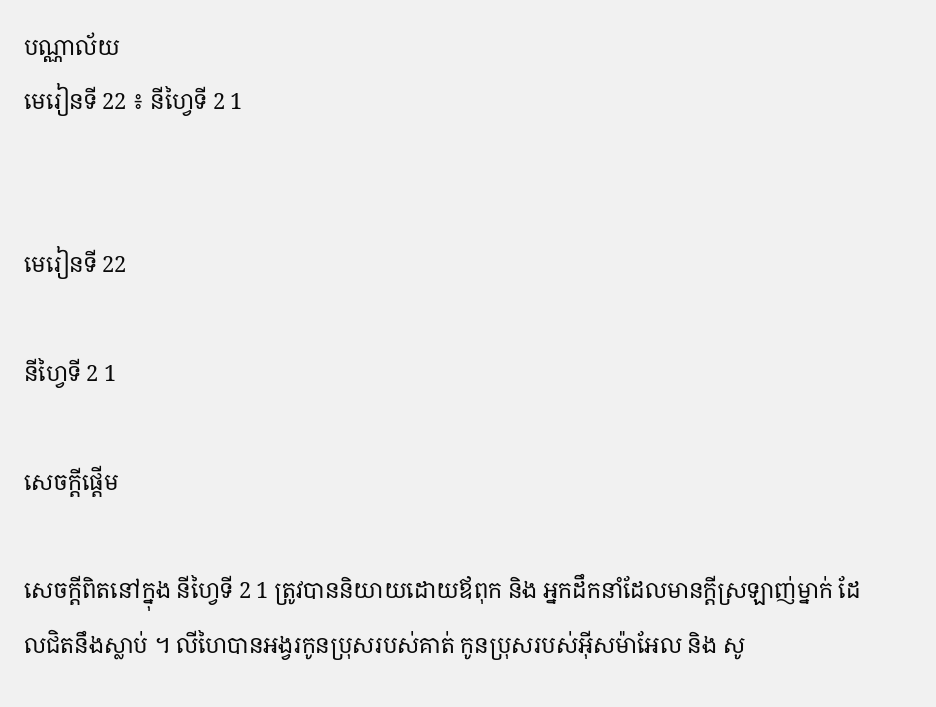បណ្ណាល័យ
មេរៀនទី 22 ៖ នីហ្វៃទី 2 1


មេរៀនទី 22

នីហ្វៃទី 2 1

សេចក្តីផ្ដើម

សេចក្ដីពិតនៅក្នុង នីហ្វៃទី 2 1 ត្រូវបាននិយាយដោយឪពុក និង អ្នកដឹកនាំដែលមានក្ដីស្រឡាញ់ម្នាក់ ដែលជិតនឹងស្លាប់ ។ លីហៃបានអង្វរកូនប្រុសរបស់គាត់ កូនប្រុសរបស់អ៊ីសម៉ាអែល និង សូ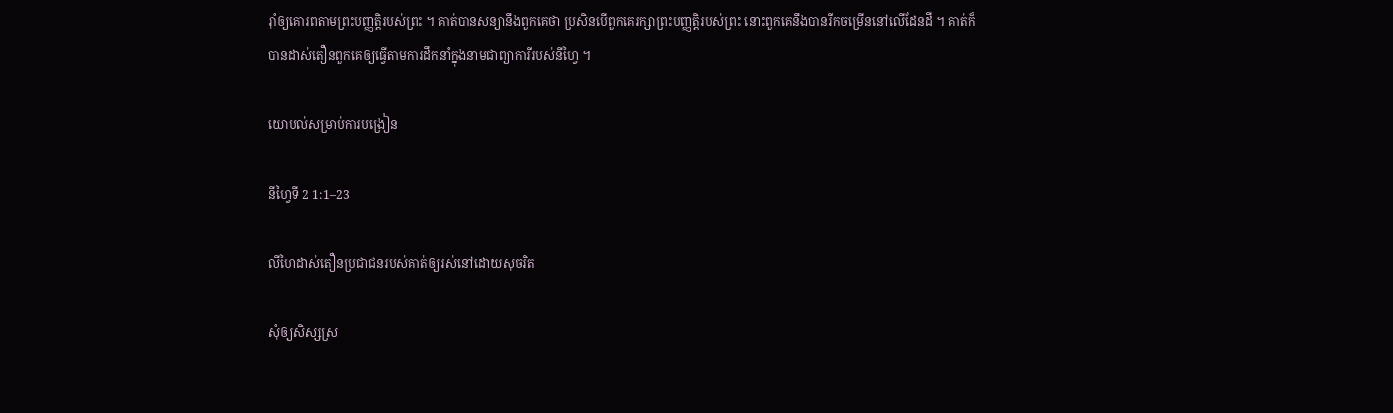រ៉ាំឲ្យគោរពតាមព្រះបញ្ញត្តិរបស់ព្រះ ។ គាត់បានសន្យានឹងពួកគេថា ប្រសិនបើពួកគេរក្សាព្រះបញ្ញត្តិរបស់ព្រះ នោះពួកគេនឹងបានរីកចម្រើននៅលើដែនដី ។ គាត់ក៏បានដាស់តឿនពួកគេឲ្យធ្វើតាមការដឹកនាំក្នុងនាមជាព្យាការីរបស់នីហ្វៃ ។

យោបល់សម្រាប់ការបង្រៀន

នីហ្វៃទី 2 1:1–23

លីហៃដាស់តឿនប្រជាជនរបស់គាត់ឲ្យរស់នៅដោយសុចរិត

សុំឲ្យសិស្សស្រ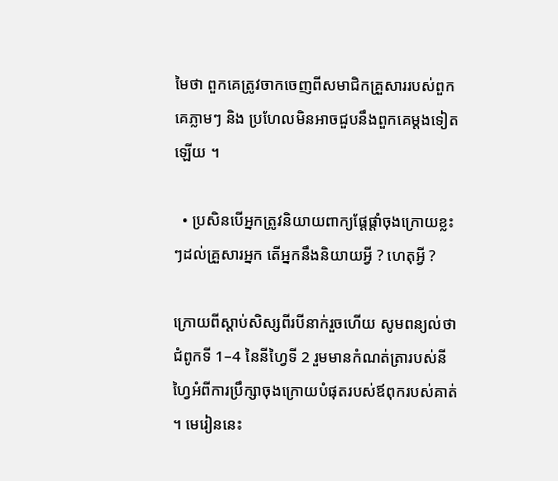មៃថា ពួកគេត្រូវចាកចេញពីសមាជិកគ្រួសាររបស់ពួកគេភ្លាមៗ និង ប្រហែលមិនអាចជួបនឹងពួកគេម្ដងទៀតឡើយ ។

  • ប្រសិនបើអ្នកត្រូវនិយាយពាក្យផ្ដែផ្ដាំចុងក្រោយខ្លះៗដល់គ្រួសារអ្នក តើអ្នកនឹងនិយាយអ្វី ? ហេតុអ្វី ?

ក្រោយពីស្ដាប់សិស្សពីរបីនាក់រួចហើយ សូមពន្យល់ថាជំពូកទី 1–4 នៃនីហ្វៃទី 2 រួមមានកំណត់ត្រារបស់នីហ្វៃអំពីការប្រឹក្សាចុងក្រោយបំផុតរបស់ឪពុករបស់គាត់ ។ មេរៀននេះ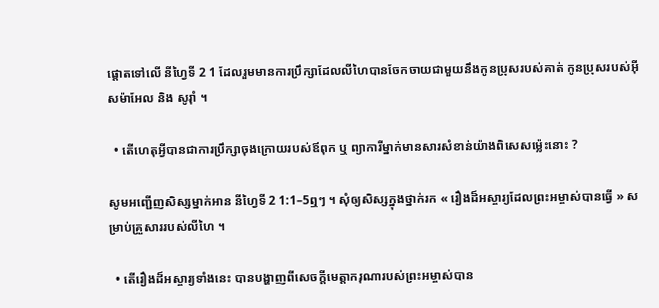ផ្ដោតទៅលើ នីហ្វៃទី 2 1 ដែលរួមមានការប្រឹក្សាដែលលីហៃបានចែកចាយជាមួយនឹងកូនប្រុសរបស់គាត់ កូនប្រុសរបស់អ៊ីសម៉ាអែល និង សូរ៉ាំ ។

  • តើហេតុអ្វីបានជាការប្រឹក្សាចុងក្រោយរបស់ឪពុក ឬ ព្យាការីម្នាក់មានសារសំខាន់យ៉ាងពិសេសម្ល៉េះនោះ ?

សូមអញ្ជើញសិស្សម្នាក់អាន នីហ្វៃទី 2 1:1–5ឮៗ ។ សុំឲ្យសិស្សក្នុងថ្នាក់រក « រឿងដ៏អស្ចារ្យដែលព្រះអម្ចាស់បានធ្វើ » សម្រាប់គ្រួសាររបស់លីហៃ ។

  • តើរឿងដ៏អស្ចារ្យទាំងនេះ បានបង្ហាញពីសេចក្ដីមេត្តាករុណារបស់ព្រះអម្ចាស់បាន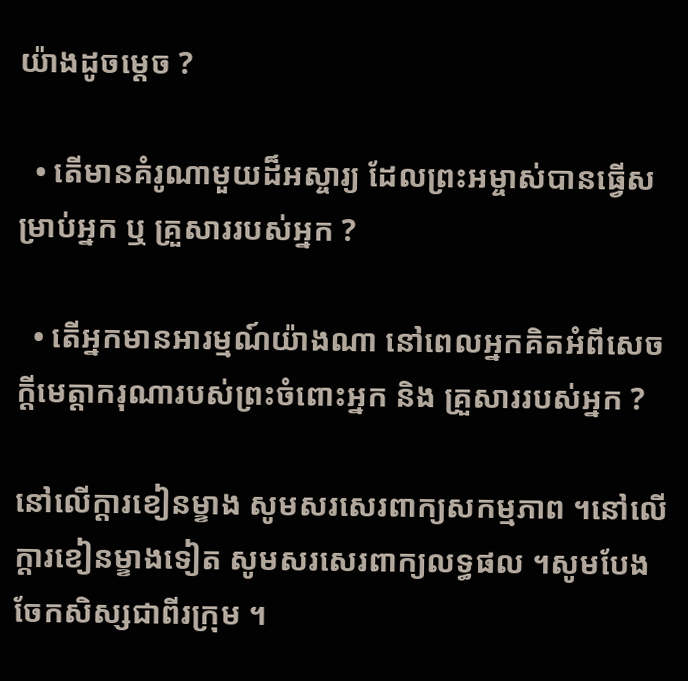យ៉ាងដូចម្ដេច ?

  • តើមានគំរូណាមួយដ៏អស្ចារ្យ ដែលព្រះអម្ចាស់បានធ្វើសម្រាប់អ្នក ឬ គ្រួសាររបស់អ្នក ?

  • តើអ្នកមានអារម្មណ៍យ៉ាងណា នៅពេលអ្នកគិតអំពីសេចក្ដីមេត្តាករុណារបស់ព្រះចំពោះអ្នក និង គ្រួសាររបស់អ្នក ?

នៅលើក្ដារខៀនម្ខាង សូមសរសេរពាក្យសកម្មភាព ។នៅលើក្ដារខៀនម្ខាងទៀត សូមសរសេរពាក្យលទ្ធផល ។សូមបែងចែកសិស្សជាពីរក្រុម ។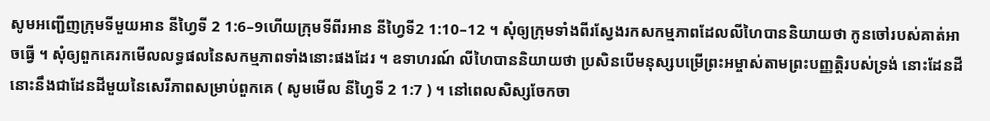សូមអញ្ជើញក្រុមទីមួយអាន នីហ្វៃទី 2 1:6–9ហើយក្រុមទីពីរអាន នីហ្វៃទី2 1:10–12 ។ សុំឲ្យក្រុមទាំងពីរស្វែងរកសកម្មភាពដែលលីហៃបាននិយាយថា កូនចៅរបស់គាត់អាចធ្វើ ។ សុំឲ្យពួកគេរកមើលលទ្ធផលនៃសកម្មភាពទាំងនោះផងដែរ ។ ឧទាហរណ៍ លីហៃបាននិយាយថា ប្រសិនបើមនុស្សបម្រើព្រះអម្ចាស់តាមព្រះបញ្ញត្តិរបស់ទ្រង់ នោះដែនដីនោះនឹងជាដែនដីមួយនៃសេរីភាពសម្រាប់ពួកគេ ( សូមមើល នីហ្វៃទី 2 1:7 ) ។ នៅពេលសិស្សចែកចា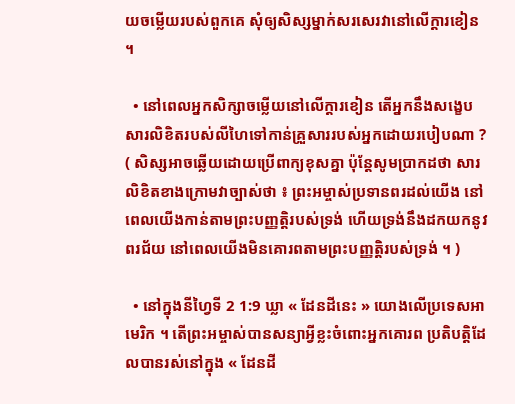យចម្លើយរបស់ពួកគេ សុំឲ្យសិស្សម្នាក់សរសេរវានៅលើក្ដារខៀន ។

  • នៅពេលអ្នកសិក្សាចម្លើយនៅលើក្ដារខៀន តើអ្នកនឹងសង្ខេបសារលិខិតរបស់លីហៃទៅកាន់គ្រួសាររបស់អ្នកដោយរបៀបណា ? ( សិស្សអាចឆ្លើយដោយប្រើពាក្យខុសគ្នា ប៉ុន្ដែសូមប្រាកដថា សារលិខិតខាងក្រោមវាច្បាស់ថា ៖ ព្រះអម្ចាស់ប្រទានពរដល់យើង នៅពេលយើងកាន់តាមព្រះបញ្ញត្តិរបស់ទ្រង់ ហើយទ្រង់នឹងដកយកនូវពរជ័យ នៅពេលយើងមិនគោរពតាមព្រះបញ្ញត្តិរបស់ទ្រង់ ។ )

  • នៅក្នុងនីហ្វៃទី 2 1:9 ឃ្លា « ដែនដីនេះ » យោងលើប្រទេសអាមេរិក ។ តើព្រះអម្ចាស់បានសន្យាអ្វីខ្លះចំពោះអ្នកគោរព ប្រតិបត្តិដែលបានរស់នៅក្នុង « ដែនដី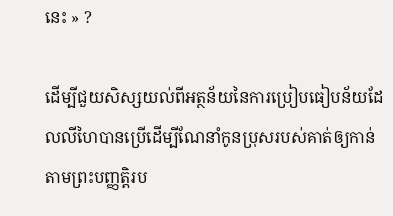នេះ » ?

ដើម្បីជួយសិស្សយល់ពីអត្ថន័យនៃការប្រៀបធៀបន័យដែលលីហៃបានប្រើដើម្បីណែនាំកូនប្រុសរបស់គាត់ឲ្យកាន់តាមព្រះបញ្ញត្តិរប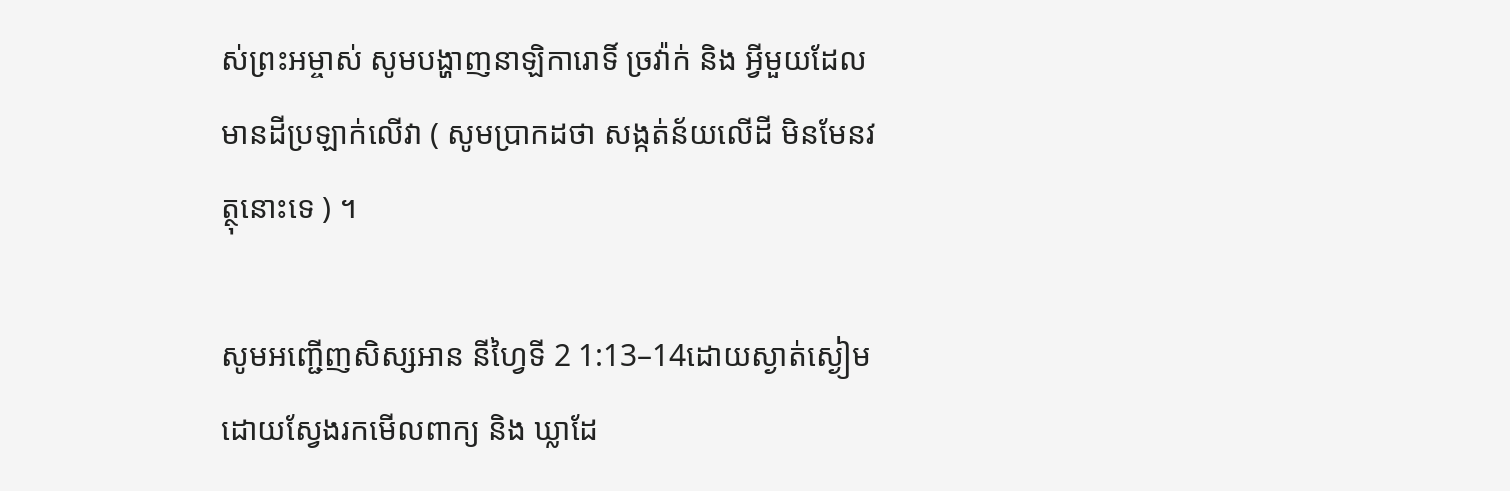ស់ព្រះអម្ចាស់ សូមបង្ហាញនាឡិការោទិ៍ ច្រវ៉ាក់ និង អ្វីមួយដែលមានដីប្រឡាក់លើវា ( សូមប្រាកដថា សង្កត់ន័យលើដី មិនមែនវត្ថុនោះទេ ) ។

សូមអញ្ជើញសិស្សអាន នីហ្វៃទី 2 1:13–14ដោយស្ងាត់ស្ងៀម ដោយស្វែងរកមើលពាក្យ និង ឃ្លាដែ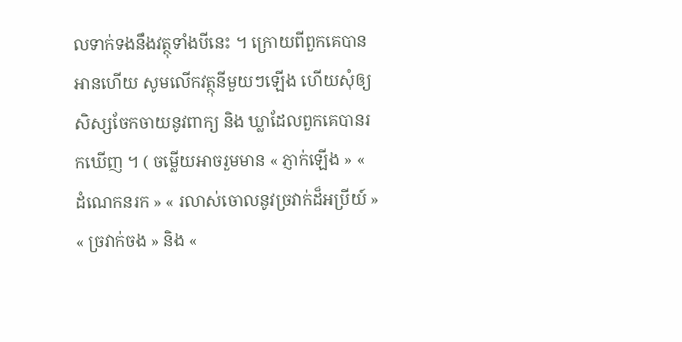លទាក់ទងនឹងវត្ថុទាំងបីនេះ ។ ក្រោយពីពួកគេបានអានហើយ សូមលើកវត្ថុនីមួយៗឡើង ហើយសុំឲ្យសិស្សចែកចាយនូវពាក្យ និង ឃ្លាដែលពួកគេបានរកឃើញ ។ ( ចម្លើយអាចរួមមាន « ភ្ញាក់ឡើង » « ដំណេកនរក » « រលាស់ចោលនូវច្រវាក់ដ៏អប្រីយ៍ » « ច្រវាក់ចង » និង «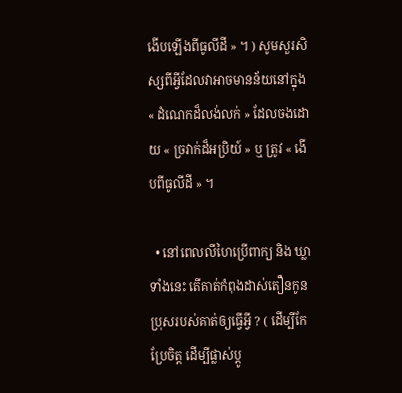ងើបឡើងពីធូលីដី » ។ ) សូមសួរសិស្សពីអ្វីដែលវាអាចមានន័យនៅក្នុង « ដំណេកដ៏លង់លក់ » ដែលចងដោយ « ច្រវាក់ដ៏អប្រិយ៍ » ឬ ត្រូវ « ងើបពីធូលីដី » ។

  • នៅពេលលីហៃប្រើពាក្យ និង ឃ្លាទាំងនេះ តើគាត់កំពុងដាស់តឿនកូនប្រុសរបស់គាត់ឲ្យធ្វើអ្វី ? ( ដើម្បីកែប្រែចិត្ត ដើម្បីផ្លាស់ប្ដូ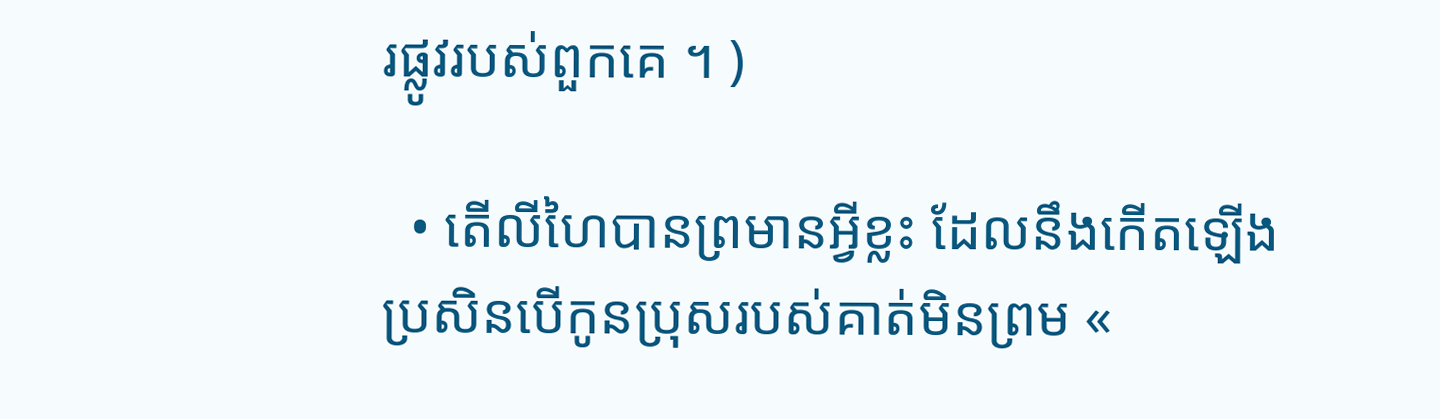រផ្លូវរបស់ពួកគេ ។ )

  • តើលីហៃបានព្រមានអ្វីខ្លះ ដែលនឹងកើតឡើង ប្រសិនបើកូនប្រុសរបស់គាត់មិនព្រម «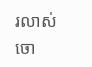រលាស់ចោ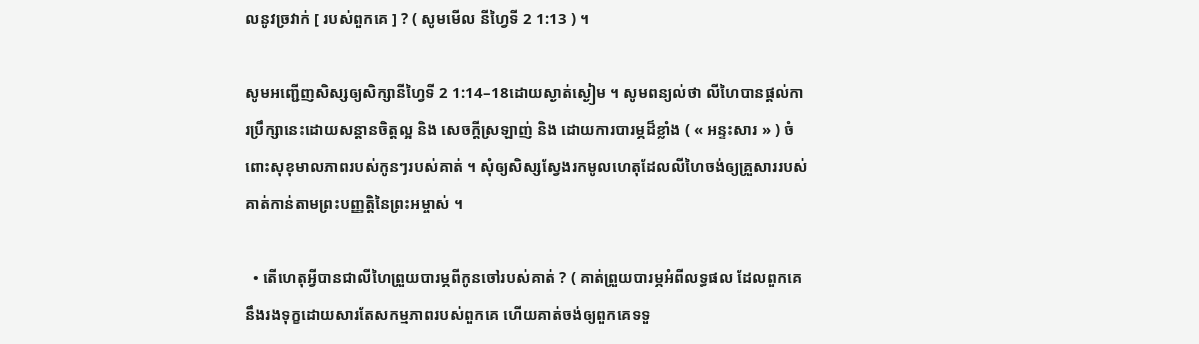លនូវច្រវាក់ [ របស់ពួកគេ ] ? ( សូមមើល នីហ្វៃទី 2 1:13 ) ។

សូមអញ្ជើញសិស្សឲ្យសិក្សានីហ្វៃទី 2 1:14–18ដោយស្ងាត់ស្ងៀម ។ សូមពន្យល់ថា លីហៃបានផ្ដល់ការប្រឹក្សានេះដោយសន្ដានចិត្តល្អ និង សេចក្ដីស្រឡាញ់ និង ដោយការបារម្ភដ៏ខ្លាំង ( « អន្ទះសារ » ) ចំពោះសុខុមាលភាពរបស់កូនៗរបស់គាត់ ។ សុំឲ្យសិស្សស្វែងរកមូលហេតុដែលលីហៃចង់ឲ្យគ្រួសាររបស់គាត់កាន់តាមព្រះបញ្ញត្តិនៃព្រះអម្ចាស់ ។

  • តើហេតុអ្វីបានជាលីហៃព្រួយបារម្ភពីកូនចៅរបស់គាត់ ? ( គាត់ព្រួយបារម្ភអំពីលទ្ធផល ដែលពួកគេនឹងរងទុក្ខដោយសារតែសកម្មភាពរបស់ពួកគេ ហើយគាត់ចង់ឲ្យពួកគេទទួ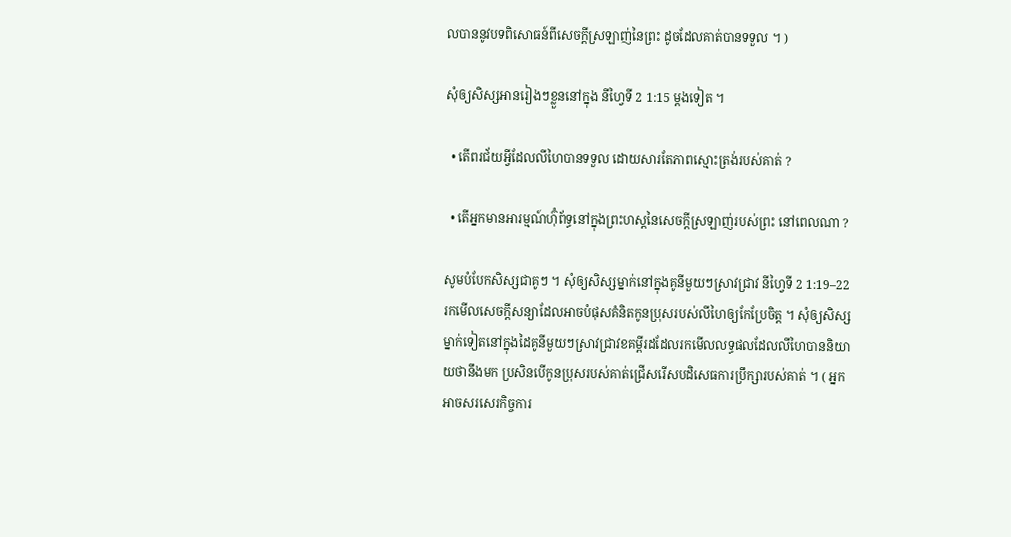លបាននូវបទពិសោធន៍ពីសេចក្ដីស្រឡាញ់នៃព្រះ ដូចដែលគាត់បានទទួល ។ )

សុំឲ្យសិស្សអានរៀងៗខ្លួននៅក្នុង នីហ្វៃទី 2 1:15 ម្ដងទៀត ។

  • តើពរជ័យអ្វីដែលលីហៃបានទទួល ដោយសារតែភាពស្មោះត្រង់របស់គាត់ ?

  • តើអ្នកមានអារម្មណ៍ហ៊ុំព័ទ្ធនៅក្នុងព្រះហស្ដនៃសេចក្ដីស្រឡាញ់របស់ព្រះ នៅពេលណា ?

សូមបំបែកសិស្សជាគូៗ ។ សុំឲ្យសិស្សម្នាក់នៅក្នុងគូនីមួយៗស្រាវជ្រាវ នីហ្វៃទី 2 1:19–22រកមើលសេចក្ដីសន្យាដែលអាចបំផុសគំនិតកូនប្រុសរបស់លីហៃឲ្យកែប្រែចិត្ត ។ សុំឲ្យសិស្សម្នាក់ទៀតនៅក្នុងដៃគូនីមួយៗស្រាវជ្រាវខគម្ពីរដដែលរកមើលលទ្ធផលដែលលីហៃបាននិយាយថានឹងមក ប្រសិនបើកូនប្រុសរបស់គាត់ជ្រើសរើសបដិសេធការប្រឹក្សារបស់គាត់ ។ ( អ្នកអាចសរសេរកិច្ចការ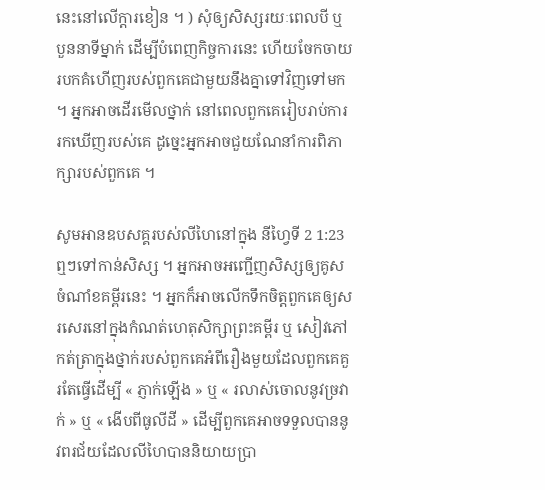នេះនៅលើក្ដារខៀន ។ ) សុំឲ្យសិស្សរយៈពេលបី ឬ បួននាទីម្នាក់ ដើម្បីបំពេញកិច្ចការនេះ ហើយចែកចាយរបកគំហើញរបស់ពួកគេជាមួយនឹងគ្នាទៅវិញទៅមក ។ អ្នកអាចដើរមើលថ្នាក់ នៅពេលពួកគេរៀបរាប់ការរកឃើញរបស់គេ ដូច្នេះអ្នកអាចជួយណែនាំការពិភាក្សារបស់ពួកគេ ។

សូមអានឧបសគ្គរបស់លីហៃនៅក្នុង នីហ្វៃទី 2 1:23 ឮៗទៅកាន់សិស្ស ។ អ្នកអាចអញ្ជើញសិស្សឲ្យគូសចំណាំខគម្ពីរនេះ ។ អ្នកក៏អាចលើកទឹកចិត្តពួកគេឲ្យសរសេរនៅក្នុងកំណត់ហេតុសិក្សាព្រះគម្ពីរ ឬ សៀវភៅកត់ត្រាក្នុងថ្នាក់របស់ពួកគេអំពីរឿងមួយដែលពួកគេគួរតែធ្វើដើម្បី « ភ្ញាក់ឡើង » ឬ « រលាស់ចោលនូវច្រវាក់ » ឬ « ងើបពីធូលីដី » ដើម្បីពួកគេអាចទទួលបាននូវពរជ័យដែលលីហៃបាននិយាយប្រា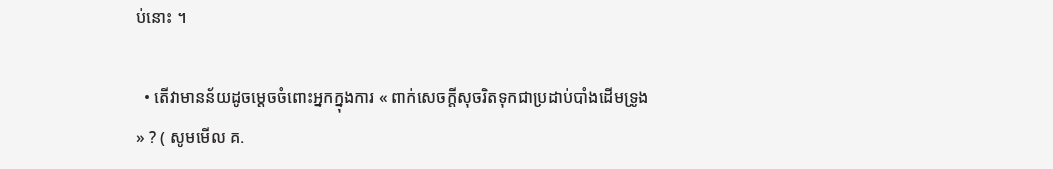ប់នោះ ។

  • តើវាមានន័យដូចម្ដេចចំពោះអ្នកក្នុងការ « ពាក់សេចក្ដីសុចរិតទុកជាប្រដាប់បាំងដើមទ្រូង » ? ( សូមមើល គ.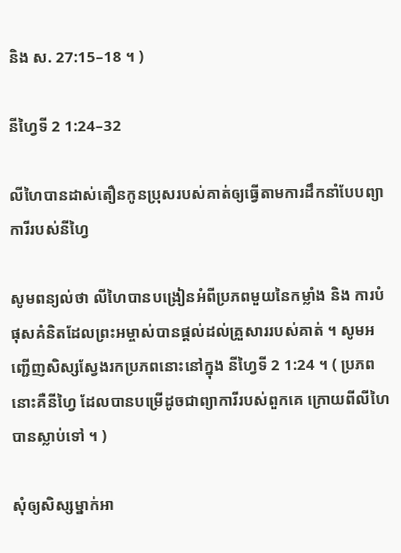និង ស. 27:15–18 ។ )

នីហ្វៃទី 2 1:24–32

លីហៃបានដាស់តឿនកូនប្រុសរបស់គាត់ឲ្យធ្វើតាមការដឹកនាំបែបព្យាការីរបស់នីហ្វៃ

សូមពន្យល់ថា លីហៃបានបង្រៀនអំពីប្រភពមួយនៃកម្លាំង និង ការបំផុសគំនិតដែលព្រះអម្ចាស់បានផ្ដល់ដល់គ្រួសាររបស់គាត់ ។ សូមអញ្ជើញសិស្សស្វែងរកប្រភពនោះនៅក្នុង នីហ្វៃទី 2 1:24 ។ ( ប្រភពនោះគឺនីហ្វៃ ដែលបានបម្រើដូចជាព្យាការីរបស់ពួកគេ ក្រោយពីលីហៃបានស្លាប់ទៅ ។ )

សុំឲ្យសិស្សម្នាក់អា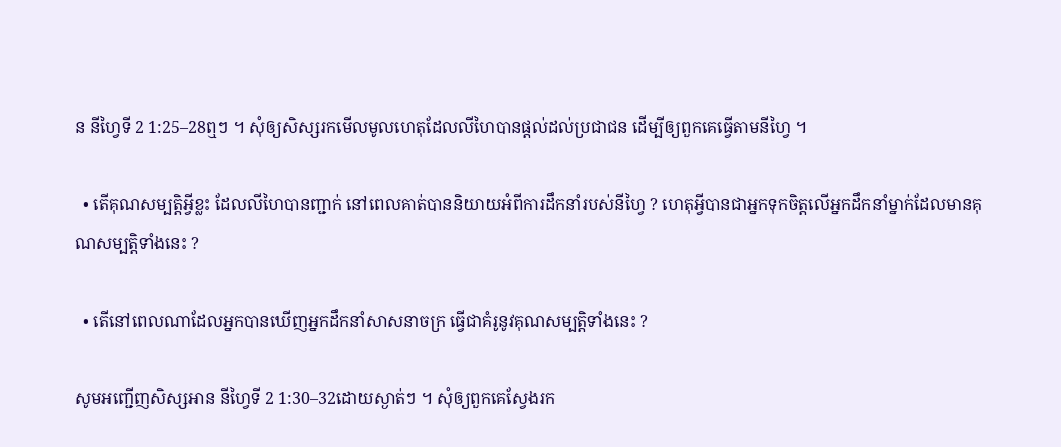ន នីហ្វៃទី 2 1:25–28ឮៗ ។ សុំឲ្យសិស្សរកមើលមូលហេតុដែលលីហៃបានផ្ដល់ដល់ប្រជាជន ដើម្បីឲ្យពួកគេធ្វើតាមនីហ្វៃ ។

  • តើគុណសម្បត្តិអ្វីខ្លះ ដែលលីហៃបានញ្ជាក់ នៅពេលគាត់បាននិយាយអំពីការដឹកនាំរបស់នីហ្វៃ ? ហេតុអ្វីបានជាអ្នកទុកចិត្តលើអ្នកដឹកនាំម្នាក់ដែលមានគុណសម្បត្តិទាំងនេះ ?

  • តើនៅពេលណាដែលអ្នកបានឃើញអ្នកដឹកនាំសាសនាចក្រ ធ្វើជាគំរូនូវគុណសម្បត្តិទាំងនេះ ?

សូមអញ្ជើញសិស្សអាន នីហ្វៃទី 2 1:30–32ដោយស្ងាត់ៗ ។ សុំឲ្យពួកគេស្វែងរក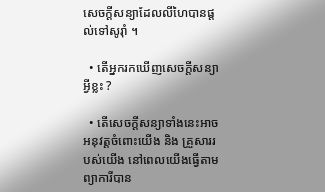សេចក្ដីសន្យាដែលលីហៃបានផ្ដល់ទៅសូរ៉ាំ ។

  • តើអ្នករកឃើញសេចក្ដីសន្យាអ្វីខ្លះ ?

  • តើសេចក្ដីសន្យាទាំងនេះអាចអនុវត្តចំពោះយើង និង គ្រួសាររបស់យើង នៅពេលយើងធ្វើតាមព្យាការីបាន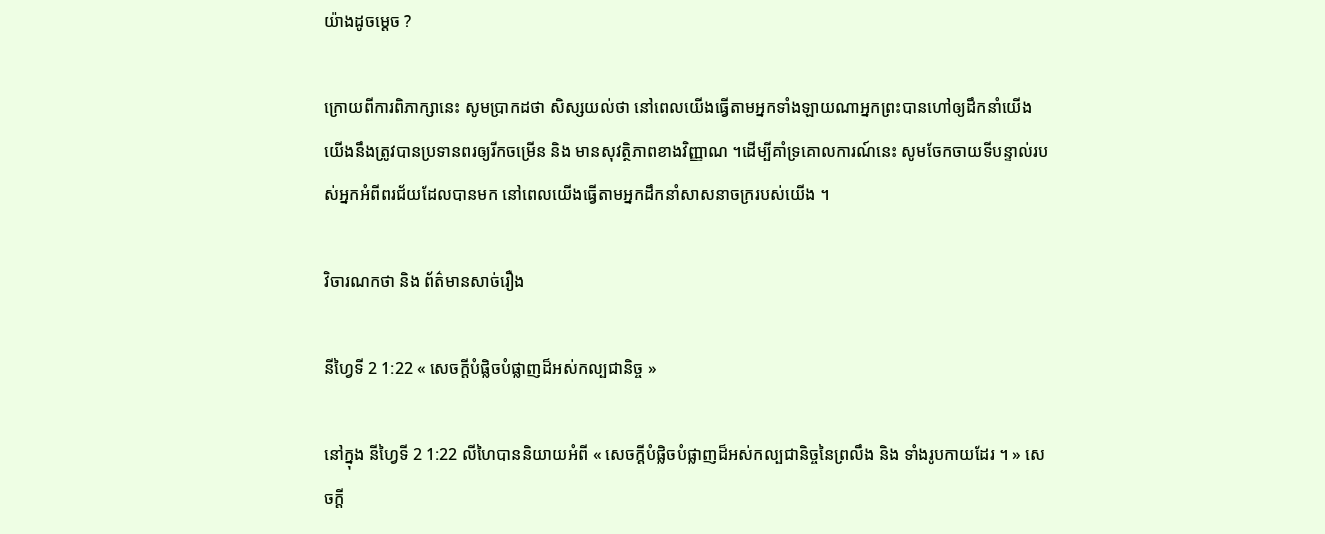យ៉ាងដូចម្ដេច ?

ក្រោយពីការពិភាក្សានេះ សូមប្រាកដថា សិស្សយល់ថា នៅពេលយើងធ្វើតាមអ្នកទាំងឡាយណាអ្នកព្រះបានហៅឲ្យដឹកនាំយើង យើងនឹងត្រូវបានប្រទានពរឲ្យរីកចម្រើន និង មានសុវត្ថិភាពខាងវិញ្ញាណ ។ដើម្បីគាំទ្រគោលការណ៍នេះ សូមចែកចាយទីបន្ទាល់របស់អ្នកអំពីពរជ័យដែលបានមក នៅពេលយើងធ្វើតាមអ្នកដឹកនាំសាសនាចក្ររបស់យើង ។

វិចារណកថា និង ព័ត៌មានសាច់រឿង

នីហ្វៃទី 2 1:22 « សេចក្ដីបំផ្លិចបំផ្លាញដ៏អស់កល្បជានិច្ច »

នៅក្នុង នីហ្វៃទី 2 1:22 លីហៃបាននិយាយអំពី « សេចក្ដីបំផ្លិចបំផ្លាញដ៏អស់កល្បជានិច្ចនៃព្រលឹង និង ទាំងរូបកាយដែរ ។ » សេចក្ដី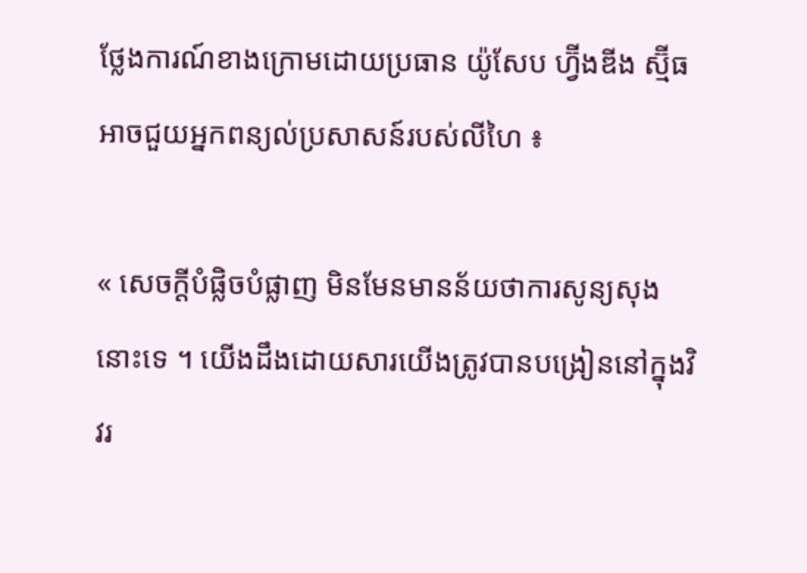ថ្លែងការណ៍ខាងក្រោមដោយប្រធាន យ៉ូសែប ហ្វ៊ីងឌីង ស្ម៊ីធ អាចជួយអ្នកពន្យល់ប្រសាសន៍របស់លីហៃ ៖

« សេចក្ដីបំផ្លិចបំផ្លាញ មិនមែនមានន័យថាការសូន្យសុងនោះទេ ។ យើងដឹងដោយសារយើងត្រូវបានបង្រៀននៅក្នុងវិវរ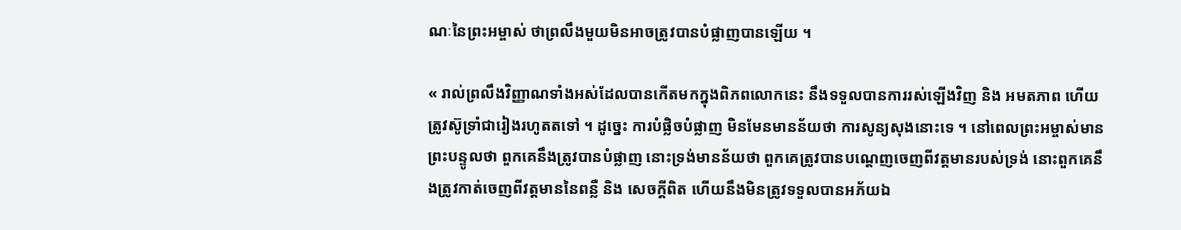ណៈនៃព្រះអម្ចាស់ ថាព្រលឹងមួយមិនអាចត្រូវបានបំផ្លាញបានឡើយ ។

« រាល់ព្រលឹងវិញ្ញាណទាំងអស់ដែលបានកើតមកក្នុងពិភពលោកនេះ នឹងទទួលបានការរស់ឡើងវិញ និង អមតភាព ហើយត្រូវស៊ូទ្រាំជារៀងរហូតតទៅ ។ ដូច្នេះ ការបំផ្លិចបំផ្លាញ មិនមែនមានន័យថា ការសូន្យសុងនោះទេ ។ នៅពេលព្រះអម្ចាស់មានព្រះបន្ទូលថា ពួកគេនឹងត្រូវបានបំផ្លាញ នោះទ្រង់មានន័យថា ពួកគេត្រូវបានបណ្ដេញចេញពីវត្តមានរបស់ទ្រង់ នោះពួកគេនឹងត្រូវកាត់ចេញពីវត្តមាននៃពន្លឺ និង សេចក្ដីពិត ហើយនឹងមិនត្រូវទទួលបានអភ័យឯ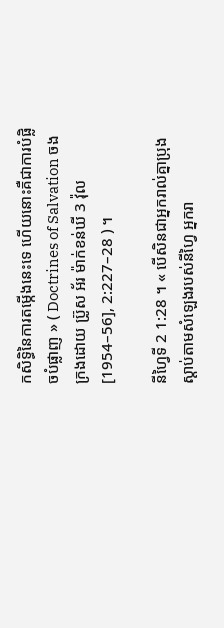កសិទ្ធិនៃការតម្កើងនេះទេ ហើយនោះគឺជាការបំផ្លិចបំផ្លាញ » ( Doctrines of Salvation ចងក្រងដោយ ប្រ៊ូស អ័រ ម៉ាក់ខន់ឃី 3 វ៉ុល [1954–56], 2:227–28 ) ។

នីហ្វៃទី 2 1:28 ។ « បើសិនជាអ្នករាល់គ្នាប្រុងស្ដាប់តាមសំឡេងរបស់នីហ្វៃ អ្នករា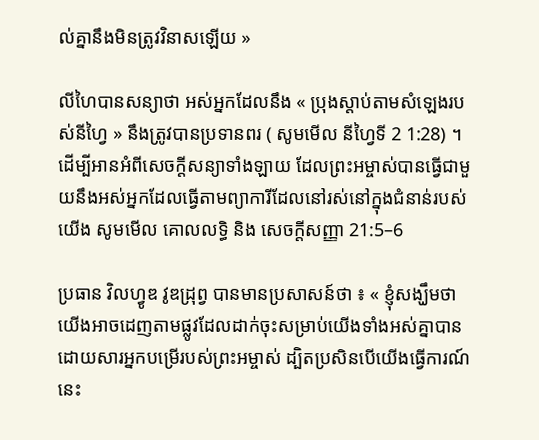ល់គ្នានឹងមិនត្រូវវិនាសឡើយ »

លីហៃបានសន្យាថា អស់អ្នកដែលនឹង « ប្រុងស្ដាប់តាមសំឡេងរបស់នីហ្វៃ » នឹងត្រូវបានប្រទានពរ ( សូមមើល នីហ្វៃទី 2 1:28) ។ ដើម្បីអានអំពីសេចក្ដីសន្យាទាំងឡាយ ដែលព្រះអម្ចាស់បានធ្វើជាមួយនឹងអស់អ្នកដែលធ្វើតាមព្យាការីដែលនៅរស់នៅក្នុងជំនាន់របស់យើង សូមមើល គោលលទ្ធិ និង សេចក្ដីសញ្ញា 21:5–6

ប្រធាន វិលហ្វូឌ វូឌដ្រុព្វ បានមានប្រសាសន៍ថា ៖ « ខ្ញុំសង្ឃឹមថា យើងអាចដេញតាមផ្លូវដែលដាក់ចុះសម្រាប់យើងទាំងអស់គ្នាបាន ដោយសារអ្នកបម្រើរបស់ព្រះអម្ចាស់ ដ្បិតប្រសិនបើយើងធ្វើការណ៍នេះ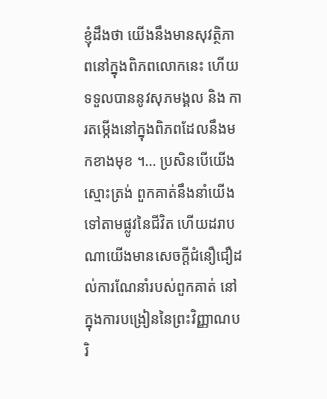ខ្ញុំដឹងថា យើងនឹងមានសុវត្ថិភាពនៅក្នុងពិភពលោកនេះ ហើយទទួលបាននូវសុភមង្គល និង ការតម្កើងនៅក្នុងពិភពដែលនឹងមកខាងមុខ ។… ប្រសិនបើយើងស្មោះត្រង់ ពួកគាត់នឹងនាំយើងទៅតាមផ្លូវនៃជីវិត ហើយដរាបណាយើងមានសេចក្ដីជំនឿជឿដល់ការណែនាំរបស់ពួកគាត់ នៅក្នុងការបង្រៀននៃព្រះវិញ្ញាណបរិ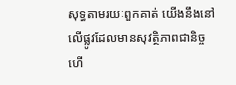សុទ្ធតាមរយៈពួកគាត់ យើងនឹងនៅលើផ្លូវដែលមានសុវត្ថិភាពជានិច្ច ហើ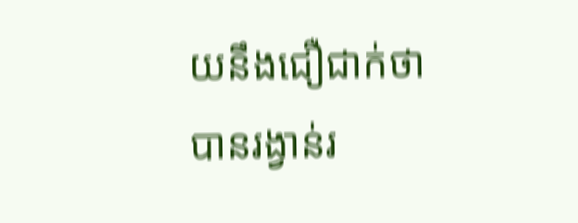យនឹងជឿជាក់ថាបានរង្វាន់រ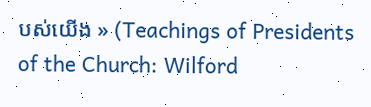បស់យើង » (Teachings of Presidents of the Church: Wilford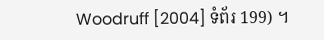Woodruff [2004] ទំព័រ 199) ។